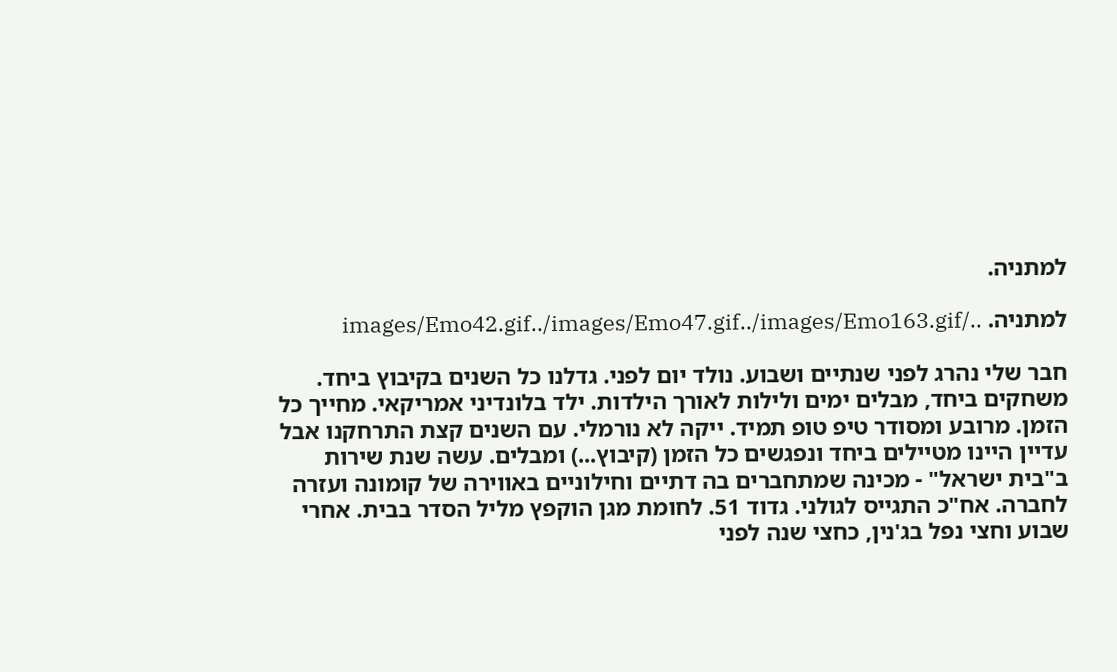למתניה.

למתניה. ../images/Emo42.gif../images/Emo47.gif../images/Emo163.gif

חבר שלי נהרג לפני שנתיים ושבוע. נולד יום לפני. גדלנו כל השנים בקיבוץ ביחד. משחקים ביחד, מבלים ימים ולילות לאורך הילדות. ילד בלונדיני אמריקאי. מחייך כל הזמן. מרובע ומסודר טיפ טופ תמיד. ייקה לא נורמלי. עם השנים קצת התרחקנו אבל עדיין היינו מטיילים ביחד ונפגשים כל הזמן (קיבוץ...) ומבלים. עשה שנת שירות ב"בית ישראל" - מכינה שמתחברים בה דתיים וחילוניים באווירה של קומונה ועזרה לחברה. אח"כ התגייס לגולני. גדוד 51. לחומת מגן הוקפץ מליל הסדר בבית. אחרי שבוע וחצי נפל בג'נין, כחצי שנה לפני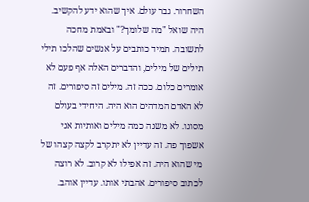השחרור. גבר עולם. איך שהוא ידע להקשיב. היה שואל "מה שלומך?" ובאמת מחכה לתשובה. תמיד כותבים על אנשים שהלכו תילי תילים של מילים, והדברים האלה אף פעם לא אומרים כלום. ככה זה. מילים זה סיפורים. זה לא האדם המדהים הוא היה. היחידי בעולם מסוגו. לא משנה כמה מילים ואותיות אני אשפוך פה. זה עדיין לא יתקרב לקצה קצהו של מי שהוא היה. זה אפילו לא קרוב. לא רוצה לכתוב סיפורים. אהבתי אותו. עדיין אוהב.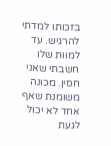בזכותו למדתי להרגיש. עד למוות שלו חשבתי שאני חסין. מכונה משומנת שאף אחד לא יכול לגעת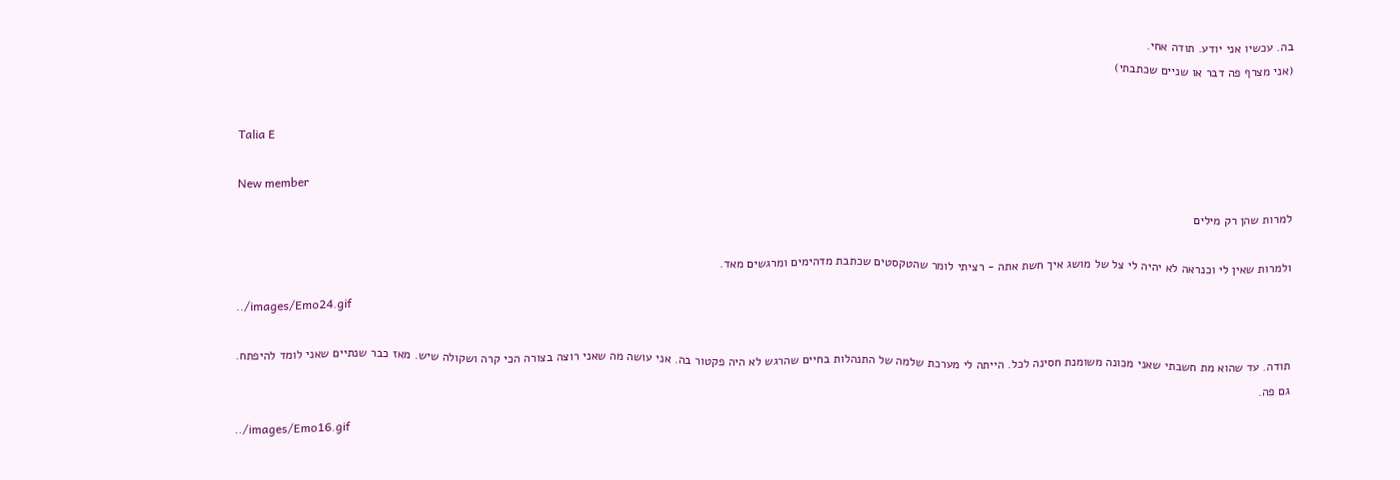בה. עכשיו אני יודע. תודה אחי.
(אני מצרף פה דבר או שניים שכתבתי)


Talia E

New member
למרות שהן רק מילים

ולמרות שאין לי וכנראה לא יהיה לי צל של מושג איך חשת אתה - רציתי לומר שהטקסטים שכתבת מדהימים ומרגשים מאד.

../images/Emo24.gif

תודה. עד שהוא מת חשבתי שאני מכונה משומנת חסינה לכל. הייתה לי מערכת שלמה של התנהלות בחיים שהרגש לא היה פקטור בה. אני עושה מה שאני רוצה בצורה הכי קרה ושקולה שיש. מאז כבר שנתיים שאני לומד להיפתח. גם פה.

../images/Emo16.gif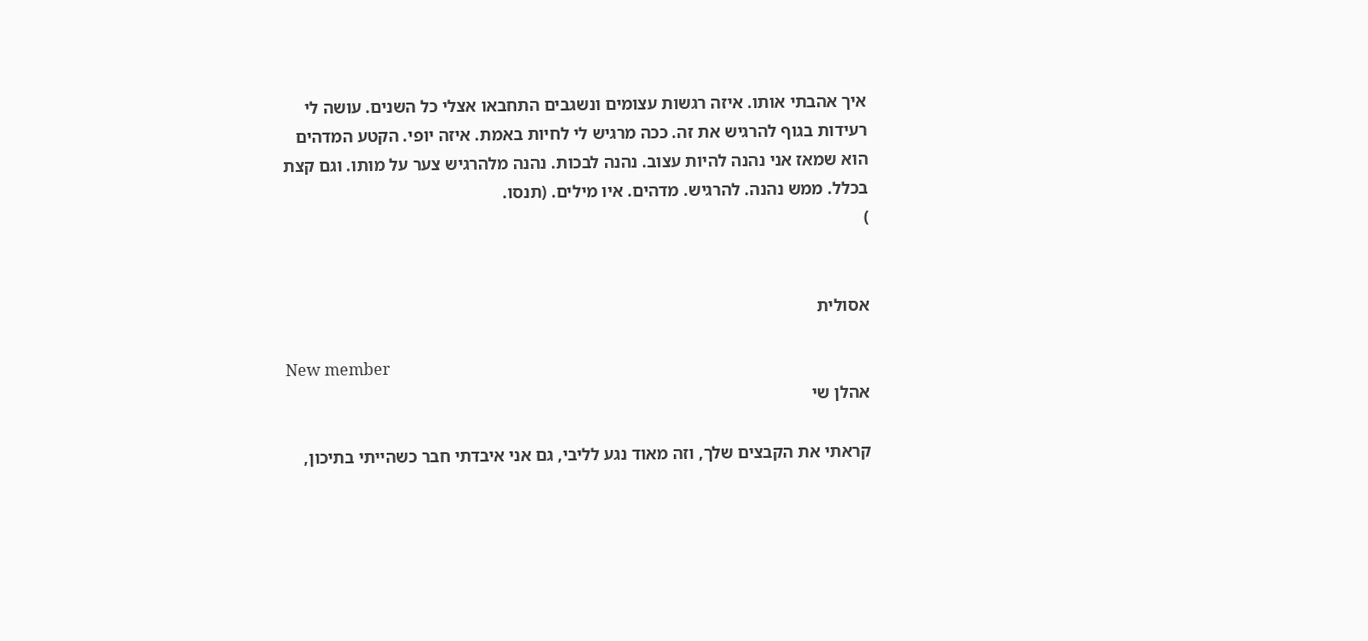איך אהבתי אותו. איזה רגשות עצומים ונשגבים התחבאו אצלי כל השנים. עושה לי רעידות בגוף להרגיש את זה. ככה מרגיש לי לחיות באמת. איזה יופי. הקטע המדהים הוא שמאז אני נהנה להיות עצוב. נהנה לבכות. נהנה מלהרגיש צער על מותו. וגם קצת בכלל. ממש נהנה. להרגיש. מדהים. איו מילים. (תנסו.
)


אסולית

New member
אהלן שי

קראתי את הקבצים שלך, וזה מאוד נגע לליבי, גם אני איבדתי חבר כשהייתי בתיכון,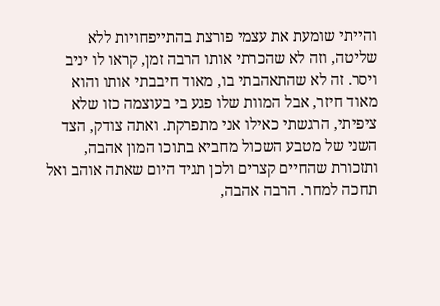והייתי שומעת את עצמי פורצת בהתייפחויות ללא שליטה, וזה לא שהכרתי אותו הרבה זמן, קראו לו יניב ויסר. זה לא שהתאהבתי בו, מאוד חיבבתי אותו והוא מאוד חיזר, אבל המוות שלו פגע בי בעוצמה כזו שלא ציפיתי, הרגשתי כאילו אני מתפרקת. ואתה צודק, הצד השני של מטבע השכול מחביא בתוכו המון אהבה, ותזכורת שהחיים קצרים ולכן תגיד היום שאתה אוהב ואל תחכה למחר. הרבה אהבה,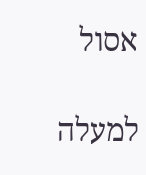אסול

למעלה